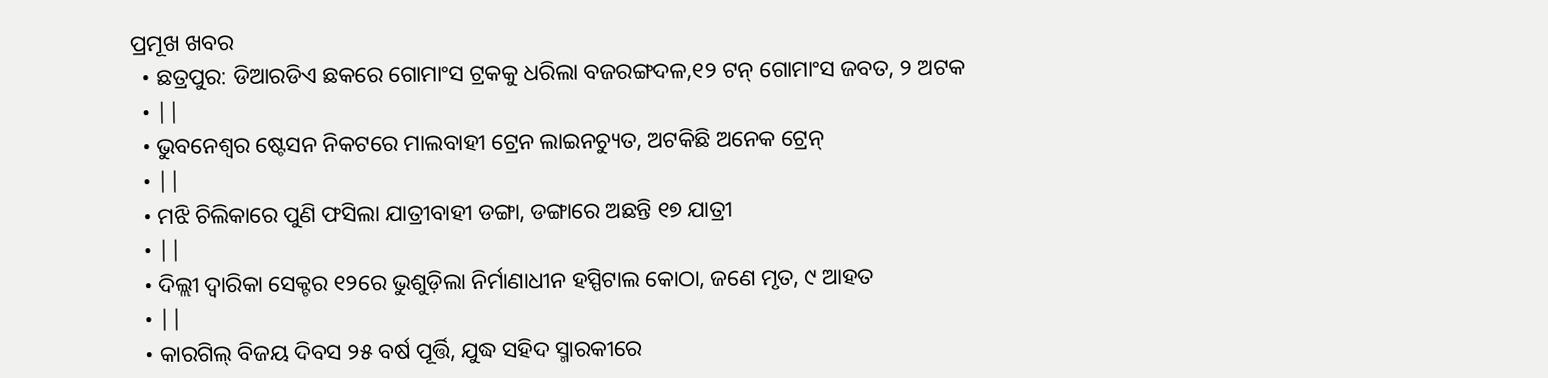ପ୍ରମୂଖ ଖବର
  • ଛତ୍ରପୁର: ଡିଆରଡିଏ ଛକରେ ଗୋମାଂସ ଟ୍ରକକୁ ଧରିଲା ବଜରଙ୍ଗଦଳ,୧୨ ଟନ୍ ଗୋମାଂସ ଜବତ, ୨ ଅଟକ
  • ||
  • ଭୁବନେଶ୍ବର ଷ୍ଟେସନ ନିକଟରେ ମାଲବାହୀ ଟ୍ରେନ ଲାଇନଚ୍ୟୁତ, ଅଟକିଛି ଅନେକ ଟ୍ରେନ୍
  • ||
  • ମଝି ଚିଲିକାରେ ପୁଣି ଫସିଲା ଯାତ୍ରୀବାହୀ ଡଙ୍ଗା, ଡଙ୍ଗାରେ ଅଛନ୍ତି ୧୭ ଯାତ୍ରୀ
  • ||
  • ଦିଲ୍ଲୀ ଦ୍ବାରିକା ସେକ୍ଟର ୧୨ରେ ଭୁଶୁଡ଼ିଲା ନିର୍ମାଣାଧୀନ ହସ୍ପିଟାଲ କୋଠା, ଜଣେ ମୃତ, ୯ ଆହତ
  • ||
  • କାରଗିଲ୍‌ ବିଜୟ ଦିବସ ୨୫ ବର୍ଷ ପୂର୍ତ୍ତି, ଯୁଦ୍ଧ ସହିଦ ସ୍ମାରକୀରେ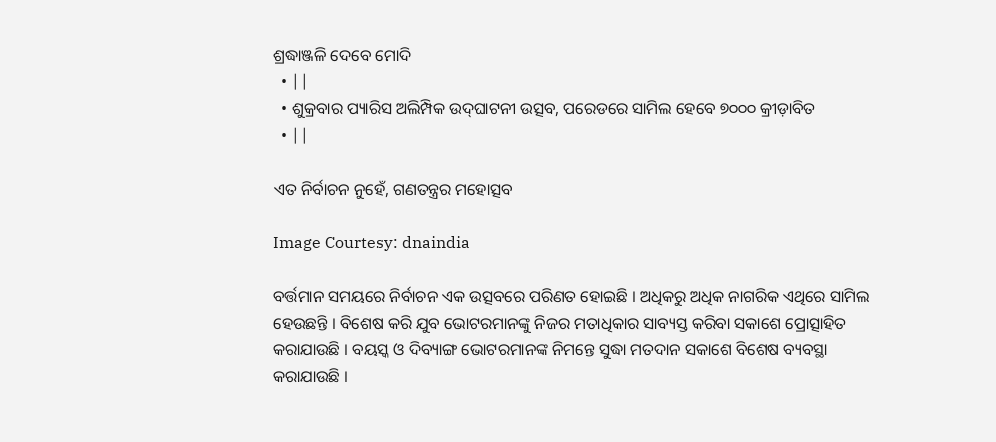ଶ୍ରଦ୍ଧାଞ୍ଜଳି ଦେବେ ମୋଦି
  • ||
  • ଶୁକ୍ରବାର ପ୍ୟାରିସ ଅଲିମ୍ପିକ ଉଦ୍‌ଘାଟନୀ ଉତ୍ସବ, ପରେଡରେ ସାମିଲ ହେବେ ୭୦୦୦ କ୍ରୀଡ଼ାବିତ
  • ||

ଏତ ନିର୍ବାଚନ ନୁହେଁ, ଗଣତନ୍ତ୍ରର ମହୋତ୍ସବ

Image Courtesy: dnaindia

ବର୍ତ୍ତମାନ ସମୟରେ ନିର୍ବାଚନ ଏକ ଉତ୍ସବରେ ପରିଣତ ହୋଇଛି । ଅଧିକରୁ ଅଧିକ ନାଗରିକ ଏଥିରେ ସାମିଲ ହେଉଛନ୍ତି । ବିଶେଷ କରି ଯୁବ ଭୋଟରମାନଙ୍କୁ ନିଜର ମତାଧିକାର ସାବ୍ୟସ୍ତ କରିବା ସକାଶେ ପ୍ରୋତ୍ସାହିତ କରାଯାଉଛି । ବୟସ୍କ ଓ ଦିବ୍ୟାଙ୍ଗ ଭୋଟରମାନଙ୍କ ନିମନ୍ତେ ସୁଦ୍ଧା ମତଦାନ ସକାଶେ ବିଶେଷ ବ୍ୟବସ୍ଥା କରାଯାଉଛି ।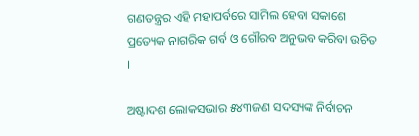ଗଣତନ୍ତ୍ରର ଏହି ମହାପର୍ବରେ ସାମିଲ ହେବା ସକାଶେ ପ୍ରତ୍ୟେକ ନାଗରିକ ଗର୍ବ ଓ ଗୌରବ ଅନୁଭବ କରିବା ଉଚିତ ।

ଅଷ୍ଟାଦଶ ଲୋକସଭାର ୫୪୩ଜଣ ସଦସ୍ୟଙ୍କ ନିର୍ବାଚନ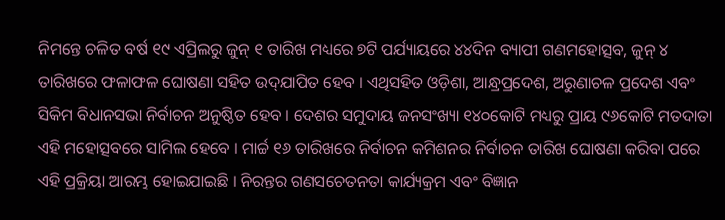ନିମନ୍ତେ ଚଳିତ ବର୍ଷ ୧୯ ଏପ୍ରିଲରୁ ଜୁନ୍‌ ୧ ତାରିଖ ମଧ୍ୟରେ ୭ଟି ପର୍ଯ୍ୟାୟରେ ୪୪ଦିନ ବ୍ୟାପୀ ଗଣମହୋତ୍ସବ, ଜୁନ୍‌ ୪ ତାରିଖରେ ଫଳାଫଳ ଘୋଷଣା ସହିତ ଉଦ୍‌ଯାପିତ ହେବ । ଏଥିସହିତ ଓଡ଼ିଶା, ଆନ୍ଧ୍ରପ୍ରଦେଶ, ଅରୁଣାଚଳ ପ୍ରଦେଶ ଏବଂ ସିକିମ ବିଧାନସଭା ନିର୍ବାଚନ ଅନୁଷ୍ଠିତ ହେବ । ଦେଶର ସମୁଦାୟ ଜନସଂଖ୍ୟା ୧୪୦କୋଟି ମଧ୍ୟରୁ ପ୍ରାୟ ୯୬କୋଟି ମତଦାତା ଏହି ମହୋତ୍ସବରେ ସାମିଲ ହେବେ । ମାର୍ଚ୍ଚ ୧୬ ତାରିଖରେ ନିର୍ବାଚନ କମିଶନର ନିର୍ବାଚନ ତାରିଖ ଘୋଷଣା କରିବା ପରେ ଏହି ପ୍ରକ୍ରିୟା ଆରମ୍ଭ ହୋଇଯାଇଛି । ନିରନ୍ତର ଗଣସଚେତନତା କାର୍ଯ୍ୟକ୍ରମ ଏବଂ ବିଜ୍ଞାନ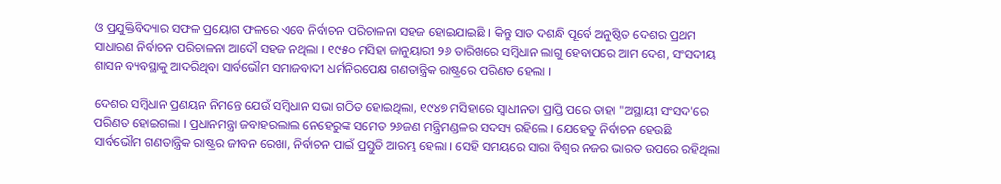ଓ ପ୍ରଯୁକ୍ତିବିଦ୍ୟାର ସଫଳ ପ୍ରୟୋଗ ଫଳରେ ଏବେ ନିର୍ବାଚନ ପରିଚାଳନା ସହଜ ହୋଇଯାଇଛି । କିନ୍ତୁ ସାତ ଦଶନ୍ଧି ପୂର୍ବେ ଅନୁଷ୍ଠିତ ଦେଶର ପ୍ରଥମ ସାଧାରଣ ନିର୍ବାଚନ ପରିଚାଳନା ଆଦୌ ସହଜ ନଥିଲା । ୧୯୫୦ ମସିହା ଜାନୁୟାରୀ ୨୬ ତାରିଖରେ ସମ୍ବିଧାନ ଲାଗୁ ହେବାପରେ ଆମ ଦେଶ, ସଂସଦୀୟ ଶାସନ ବ୍ୟବସ୍ଥାକୁ ଆଦରିଥିବା ସାର୍ବଭୌମ ସମାଜବାଦୀ ଧର୍ମନିରପେକ୍ଷ ଗଣତାନ୍ତ୍ରିକ ରାଷ୍ଟ୍ରରେ ପରିଣତ ହେଲା ।

ଦେଶର ସମ୍ବିଧାନ ପ୍ରଣୟନ ନିମନ୍ତେ ଯେଉଁ ସମ୍ବିଧାନ ସଭା ଗଠିତ ହୋଇଥିଲା, ୧୯୪୭ ମସିହାରେ ସ୍ୱାଧୀନତା ପ୍ରାପ୍ତି ପରେ ତାହା "ଅସ୍ଥାୟୀ ସଂସଦ'ରେ ପରିଣତ ହୋଇଗଲା । ପ୍ରଧାନମନ୍ତ୍ରା ଜବାହରଲାଲ ନେହେରୁଙ୍କ ସମେତ ୨୬ଜଣ ମନ୍ତ୍ରିମଣ୍ଡଳର ସଦସ୍ୟ ରହିଲେ । ଯେହେତୁ ନିର୍ବାଚନ ହେଉଛି ସାର୍ବଭୌମ ଗଣତାନ୍ତ୍ରିକ ରାଷ୍ଟ୍ରର ଜୀବନ ରେଖା, ନିର୍ବାଚନ ପାଇଁ ପ୍ରସ୍ତୁତି ଆରମ୍ଭ ହେଲା । ସେହି ସମୟରେ ସାରା ବିଶ୍ୱର ନଜର ଭାରତ ଉପରେ ରହିଥିଲା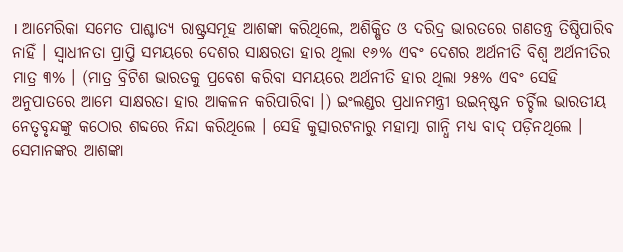। ଆମେରିକା ସମେତ ପାଶ୍ଚାତ୍ୟ ରାଷ୍ଟ୍ରସମୂହ ଆଶଙ୍କା କରିଥିଲେ, ଅଶିକ୍ଷିତ ଓ ଦରିଦ୍ର ଭାରତରେ ଗଣତନ୍ତ୍ର ତିଷ୍ଠିପାରିବ ନାହିଁ । ସ୍ୱାଧୀନତା ପ୍ରାପ୍ତି ସମୟରେ ଦେଶର ସାକ୍ଷରତା ହାର ଥିଲା ୧୬% ଏବଂ ଦେଶର ଅର୍ଥନୀତି ବିଶ୍ୱ ଅର୍ଥନୀତିର ମାତ୍ର ୩% । (ମାତ୍ର ବ୍ରିଟିଶ ଭାରତକୁ ପ୍ରବେଶ କରିବା ସମୟରେ ଅର୍ଥନୀତି ହାର ଥିଲା ୨୫% ଏବଂ ସେହି ଅନୁପାତରେ ଆମେ ସାକ୍ଷରତା ହାର ଆକଳନ କରିପାରିବା ।) ଇଂଲଣ୍ଡର ପ୍ରଧାନମନ୍ତ୍ରୀ ଉଇନ୍‌ଷ୍ଟନ ଚର୍ଚ୍ଚିଲ ଭାରତୀୟ ନେତୃବୃନ୍ଦଙ୍କୁ କଠୋର ଶବ୍ଦରେ ନିନ୍ଦା କରିଥିଲେ । ସେହି କୁତ୍ସାରଟନାରୁ ମହାତ୍ମା ଗାନ୍ଧି ମଧ୍ୟ ବାଦ୍‌ ପଡ଼ିନଥିଲେ । ସେମାନଙ୍କର ଆଶଙ୍କା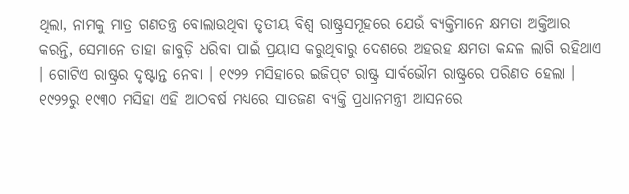ଥିଲା, ନାମକୁ ମାତ୍ର ଗଣତନ୍ତ୍ର ବୋଲାଉଥିବା ତୃତୀୟ ବିଶ୍ୱ ରାଷ୍ଟ୍ରସମୂହରେ ଯେଉଁ ବ୍ୟକ୍ତିମାନେ କ୍ଷମତା ଅକ୍ତିଆର କରନ୍ତି, ସେମାନେ ତାହା ଜାବୁଡ଼ି ଧରିବା ପାଇଁ ପ୍ରୟାସ କରୁଥିବାରୁ ଦେଶରେ ଅହରହ କ୍ଷମତା କନ୍ଦଳ ଲାଗି ରହିଥାଏ । ଗୋଟିଏ ରାଷ୍ଟ୍ରର ଦୃଷ୍ଟାନ୍ତ ନେବା । ୧୯୨୨ ମସିହାରେ ଇଜିପ୍‌ଟ ରାଷ୍ଟ୍ର ସାର୍ବଭୌମ ରାଷ୍ଟ୍ରରେ ପରିଣତ ହେଲା । ୧୯୨୨ରୁ ୧୯୩୦ ମସିହା ଏହି ଆଠବର୍ଷ ମଧ୍ୟରେ ସାତଜଣ ବ୍ୟକ୍ତି ପ୍ରଧାନମନ୍ତ୍ରୀ ଆସନରେ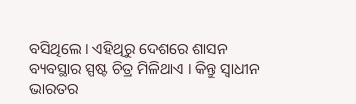ବସିଥିଲେ । ଏହିଥିରୁ ଦେଶରେ ଶାସନ ବ୍ୟବସ୍ଥାର ସ୍ପଷ୍ଟ ଚିତ୍ର ମିଳିଥାଏ । କିନ୍ତୁ ସ୍ୱାଧୀନ ଭାରତର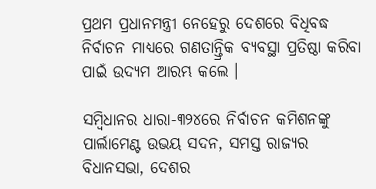ପ୍ରଥମ ପ୍ରଧାନମନ୍ତ୍ରୀ ନେହେରୁ ଦେଶରେ ବିଧିବଦ୍ଧ ନିର୍ବାଚନ ମାଧ୍ୟରେ ଗଣତାନ୍ତ୍ରିକ ବ୍ୟବସ୍ଥା ପ୍ରତିଷ୍ଠା କରିବା ପାଇଁ ଉଦ୍ୟମ ଆରମ୍ଭ କଲେ ।

ସମ୍ବିଧାନର ଧାରା-୩୨୪ରେ ନିର୍ବାଚନ କମିଶନଙ୍କୁ ପାର୍ଲାମେଣ୍ଟ ଉଭୟ ସଦନ, ସମସ୍ତ ରାଜ୍ୟର ବିଧାନସଭା, ଦେଶର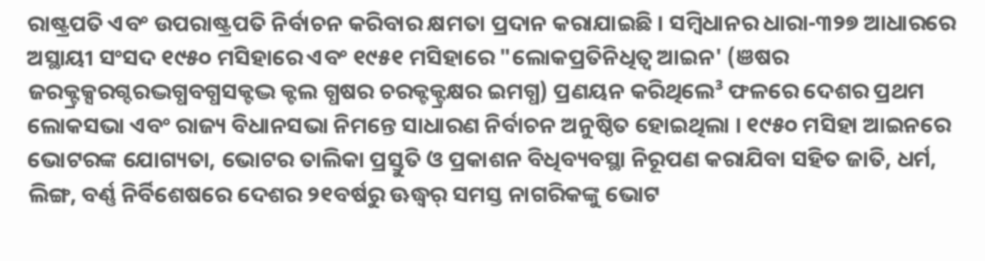ରାଷ୍ଟ୍ରପତି ଏବଂ ଉପରାଷ୍ଟ୍ରପତି ନିର୍ବାଚନ କରିବାର କ୍ଷମତା ପ୍ରଦାନ କରାଯାଇଛି । ସମ୍ବିଧାନର ଧାରା-୩୨୭ ଆଧାରରେ ଅସ୍ଥାୟୀ ସଂସଦ ୧୯୫୦ ମସିହାରେ ଏବଂ ୧୯୫୧ ମସିହାରେ "ଲୋକପ୍ରତିନିଧିତ୍ୱ ଆଇନ' (ଞଷର ଜରକ୍ଟ୍ରକ୍ସରଗ୍ଦରଦ୍ଭଗ୍ଧବଗ୍ଧସକ୍ଟଦ୍ଭ କ୍ଟଲ ଗ୍ଧଷର ଚରକ୍ଟକ୍ଟ୍ରକ୍ଷର ଇମଗ୍ଧ) ପ୍ରଣୟନ କରିଥିଲେ³ ଫଳରେ ଦେଶର ପ୍ରଥମ ଲୋକସଭା ଏବଂ ରାଜ୍ୟ ବିଧାନସଭା ନିମନ୍ତେ ସାଧାରଣ ନିର୍ବାଚନ ଅନୁଷ୍ଠିତ ହୋଇଥିଲା । ୧୯୫୦ ମସିହା ଆଇନରେ ଭୋଟରଙ୍କ ଯୋଗ୍ୟତା, ଭୋଟର ତାଲିକା ପ୍ରସ୍ତୁତି ଓ ପ୍ରକାଶନ ବିଧିବ୍ୟବସ୍ଥା ନିରୂପଣ କରାଯିବା ସହିତ ଜାତି, ଧର୍ମ, ଲିଙ୍ଗ, ବର୍ଣ୍ଣ ନିର୍ବିଶେଷରେ ଦେଶର ୨୧ବର୍ଷରୁ ଊଦ୍ଧ୍ୱର୍ ସମସ୍ତ ନାଗରିକଙ୍କୁ ଭୋଟ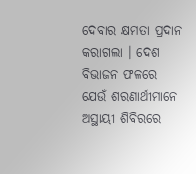ଦେବାର କ୍ଷମତା ପ୍ରଦାନ କରାଗଲା । ଦେଶ ବିଭାଜନ ଫଳରେ ଯେଉଁ ଶରଣାର୍ଥୀମାନେ ଅସ୍ଥାୟୀ ଶିବିରରେ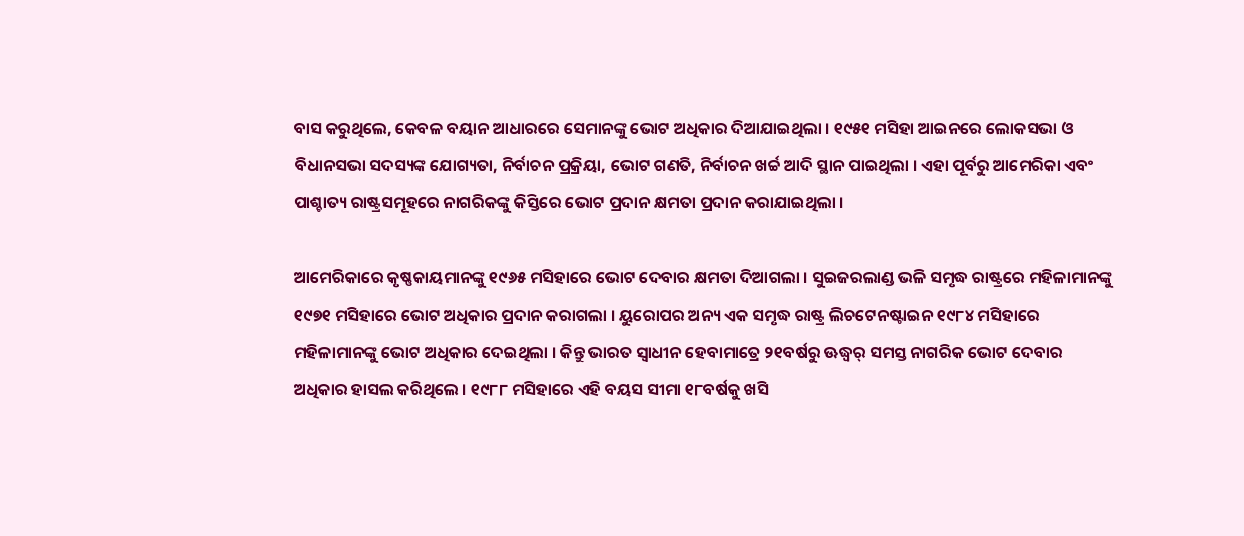ବାସ କରୁଥିଲେ, କେବଳ ବୟାନ ଆଧାରରେ ସେମାନଙ୍କୁ ଭୋଟ ଅଧିକାର ଦିଆଯାଇଥିଲା । ୧୯୫୧ ମସିହା ଆଇନରେ ଲୋକସଭା ଓ ବିଧାନସଭା ସଦସ୍ୟଙ୍କ ଯୋଗ୍ୟତା, ନିର୍ବାଚନ ପ୍ରକ୍ରିୟା, ଭୋଟ ଗଣତି, ନିର୍ବାଚନ ଖର୍ଚ୍ଚ ଆଦି ସ୍ଥାନ ପାଇଥିଲା । ଏହା ପୂର୍ବରୁ ଆମେରିକା ଏବଂ ପାଶ୍ଚାତ୍ୟ ରାଷ୍ଟ୍ରସମୂହରେ ନାଗରିକଙ୍କୁ କିସ୍ତିରେ ଭୋଟ ପ୍ରଦାନ କ୍ଷମତା ପ୍ରଦାନ କରାଯାଇଥିଲା ।

ଆମେରିକାରେ କୃଷ୍ଣକାୟମାନଙ୍କୁ ୧୯୬୫ ମସିହାରେ ଭୋଟ ଦେବାର କ୍ଷମତା ଦିଆଗଲା । ସୁଇଜରଲାଣ୍ଡ ଭଳି ସମୃଦ୍ଧ ରାଷ୍ଟ୍ରରେ ମହିଳାମାନଙ୍କୁ ୧୯୭୧ ମସିହାରେ ଭୋଟ ଅଧିକାର ପ୍ରଦାନ କରାଗଲା । ୟୁରୋପର ଅନ୍ୟ ଏକ ସମୃଦ୍ଧ ରାଷ୍ଟ୍ର ଲିଚଟେନଷ୍ଟାଇନ ୧୯୮୪ ମସିହାରେ ମହିଳାମାନଙ୍କୁ ଭୋଟ ଅଧିକାର ଦେଇଥିଲା । କିନ୍ତୁ ଭାରତ ସ୍ୱାଧୀନ ହେବାମାତ୍ରେ ୨୧ବର୍ଷରୁ ଊଦ୍ଧ୍ୱର୍ ସମସ୍ତ ନାଗରିକ ଭୋଟ ଦେବାର ଅଧିକାର ହାସଲ କରିଥିଲେ । ୧୯୮୮ ମସିହାରେ ଏହି ବୟସ ସୀମା ୧୮ବର୍ଷକୁ ଖସି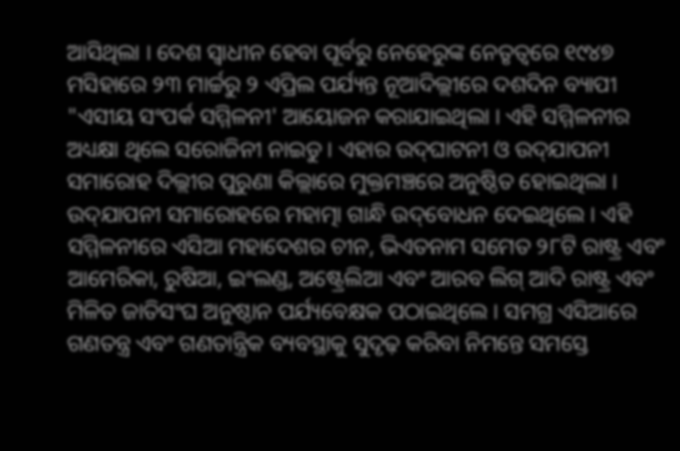ଆସିଥିଲା । ଦେଶ ସ୍ୱାଧୀନ ହେବା ପୂର୍ବରୁ ନେହେରୁଙ୍କ ନେତୃତ୍ୱରେ ୧୯୪୭ ମସିହାରେ ୨୩ ମାର୍ଚ୍ଚରୁ ୨ ଏପ୍ରିଲ ପର୍ଯ୍ୟନ୍ତ ନୂଆଦିଲ୍ଲୀରେ ଦଶଦିନ ବ୍ୟାପୀ "ଏସୀୟ ସଂପର୍କ ସମ୍ମିଳନୀ' ଆୟୋଜନ କରାଯାଇଥିଲା । ଏହି ସମ୍ମିଳନୀର ଅଧ୍ୟକ୍ଷା ଥିଲେ ସରୋଜିନୀ ନାଇଡୁ । ଏହାର ଉଦ୍‌ଘାଟନୀ ଓ ଉଦ୍‌ଯାପନୀ ସମାରୋହ ଦିଲ୍ଲୀର ପୁରୁଣା କିଲ୍ଲାରେ ମୁକ୍ତମଞ୍ଚରେ ଅନୁଷ୍ଠିତ ହୋଇଥିଲା । ଉଦ୍‌ଯାପନୀ ସମାରୋହରେ ମହାତ୍ମା ଗାନ୍ଧି ଉଦ୍‌ବୋଧନ ଦେଇଥିଲେ । ଏହି ସମ୍ମିଳନୀରେ ଏସିଆ ମହାଦେଶର ଚୀନ, ଭିଏତନାମ ସମେତ ୨୮ଟି ରାଷ୍ଟ୍ର ଏବଂ ଆମେରିକା, ରୁଷିଆ, ଇଂଲଣ୍ଡ, ଅଷ୍ଟ୍ରେଲିଆ ଏବଂ ଆରବ ଲିଗ୍‌ ଆଦି ରାଷ୍ଟ୍ର ଏବଂ ମିଳିତ ଜାତିସଂଘ ଅନୁଷ୍ଠାନ ପର୍ଯ୍ୟବେକ୍ଷକ ପଠାଇଥିଲେ । ସମଗ୍ର ଏସିଆରେ ଗଣତନ୍ତ୍ର ଏବଂ ଗଣତାନ୍ତ୍ରିକ ବ୍ୟବସ୍ଥାକୁ ସୁଦୃଢ଼ କରିବା ନିମନ୍ତେ ସମସ୍ତେ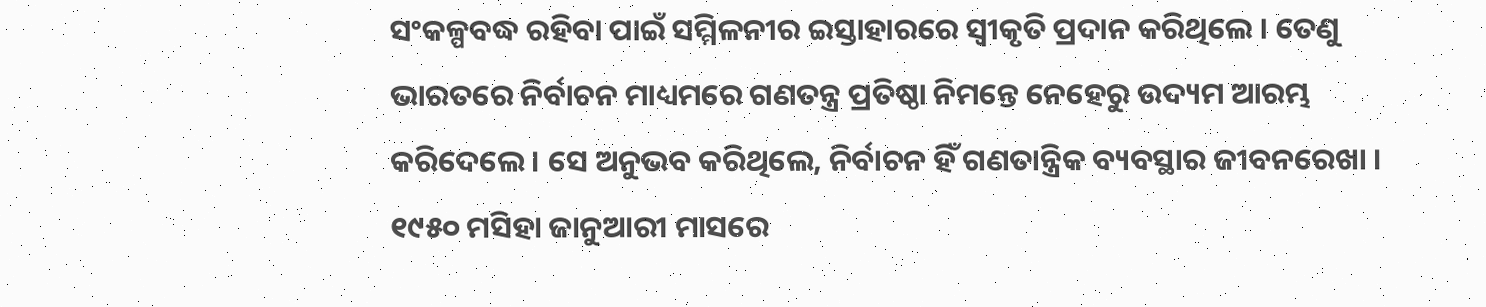ସଂକଳ୍ପବଦ୍ଧ ରହିବା ପାଇଁ ସମ୍ମିଳନୀର ଇସ୍ତାହାରରେ ସ୍ୱୀକୃତି ପ୍ରଦାନ କରିଥିଲେ । ତେଣୁ ଭାରତରେ ନିର୍ବାଚନ ମାଧ୍ୟମରେ ଗଣତନ୍ତ୍ର ପ୍ରତିଷ୍ଠା ନିମନ୍ତେ ନେହେରୁ ଉଦ୍ୟମ ଆରମ୍ଭ କରିଦେଲେ । ସେ ଅନୁଭବ କରିଥିଲେ, ନିର୍ବାଚନ ହିଁ ଗଣତାନ୍ତ୍ରିକ ବ୍ୟବସ୍ଥାର ଜୀବନରେଖା । ୧୯୫୦ ମସିହା ଜାନୁଆରୀ ମାସରେ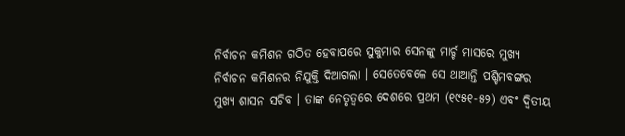ନିର୍ବାଚନ କମିଶନ ଗଠିତ ହେବାପରେ ସୁକୁମାର ସେନଙ୍କୁ ମାର୍ଚ୍ଚ ମାସରେ ମୁଖ୍ୟ ନିର୍ବାଚନ କମିଶନର ନିଯୁକ୍ତି ଦିଆଗଲା । ସେତେବେଳେ ସେ ଥାଆନ୍ତି ପଶ୍ଚିମବଙ୍ଗର ମୁଖ୍ୟ ଶାସନ ସଚିବ । ତାଙ୍କ ନେତୃତ୍ୱରେ ଦେଶରେ ପ୍ରଥମ (୧୯୫୧-୫୨) ଏବଂ ଦ୍ୱିତୀୟ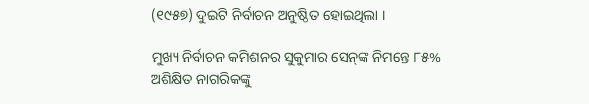(୧୯୫୭) ଦୁଇଟି ନିର୍ବାଚନ ଅନୁଷ୍ଠିତ ହୋଇଥିଲା ।

ମୁଖ୍ୟ ନିର୍ବାଚନ କମିଶନର ସୁକୁମାର ସେନ୍‌ଙ୍କ ନିମନ୍ତେ ୮୫% ଅଶିକ୍ଷିତ ନାଗରିକଙ୍କୁ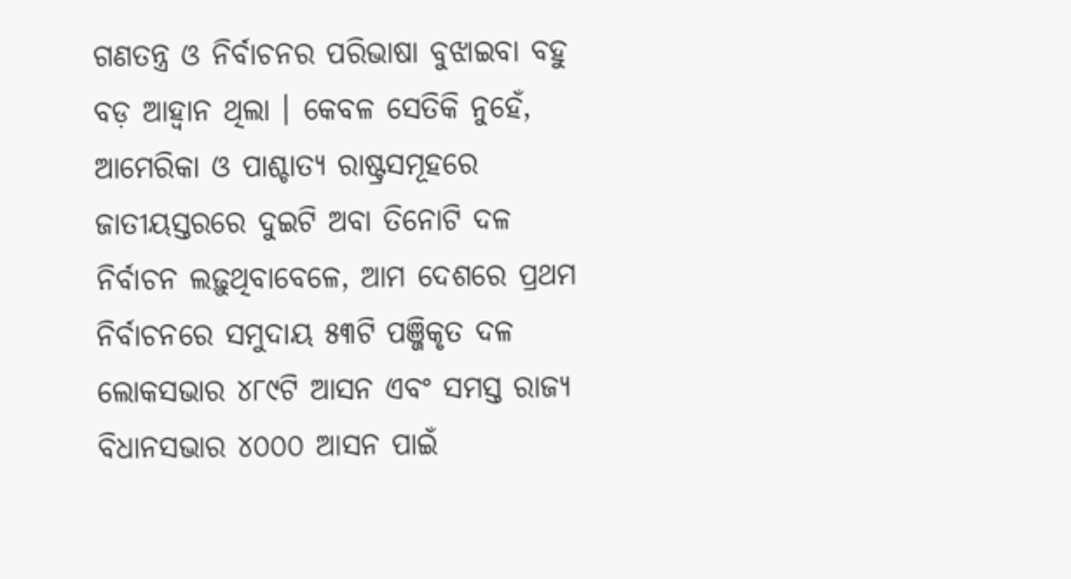ଗଣତନ୍ତ୍ର ଓ ନିର୍ବାଚନର ପରିଭାଷା ବୁଝାଇବା ବହୁ ବଡ଼ ଆହ୍ୱାନ ଥିଲା । କେବଳ ସେତିକି ନୁହେଁ, ଆମେରିକା ଓ ପାଶ୍ଚାତ୍ୟ ରାଷ୍ଟ୍ରସମୂହରେ ଜାତୀୟସ୍ତରରେ ଦୁଇଟି ଅବା ତିନୋଟି ଦଳ ନିର୍ବାଚନ ଲଢ଼ୁଥିବାବେଳେ, ଆମ ଦେଶରେ ପ୍ରଥମ ନିର୍ବାଚନରେ ସମୁଦାୟ ୫୩ଟି ପଞ୍ଜିକୃତ ଦଳ ଲୋକସଭାର ୪୮୯ଟି ଆସନ ଏବଂ ସମସ୍ତ ରାଜ୍ୟ ବିଧାନସଭାର ୪୦୦୦ ଆସନ ପାଇଁ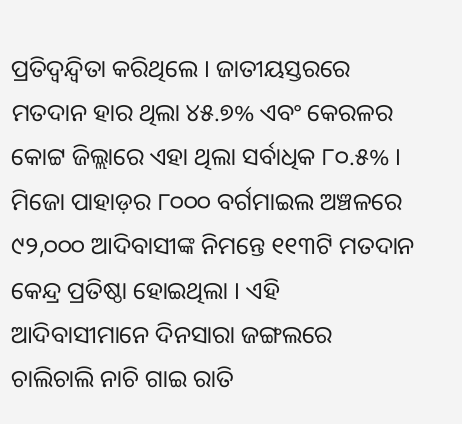ପ୍ରତିଦ୍ୱନ୍ଦ୍ୱିତା କରିଥିଲେ । ଜାତୀୟସ୍ତରରେ ମତଦାନ ହାର ଥିଲା ୪୫.୭% ଏବଂ କେରଳର କୋଟ୍ଟ ଜିଲ୍ଲାରେ ଏହା ଥିଲା ସର୍ବାଧିକ ୮୦.୫% । ମିଜୋ ପାହାଡ଼ର ୮୦୦୦ ବର୍ଗମାଇଲ ଅଞ୍ଚଳରେ ୯୨,୦୦୦ ଆଦିବାସୀଙ୍କ ନିମନ୍ତେ ୧୧୩ଟି ମତଦାନ କେନ୍ଦ୍ର ପ୍ରତିଷ୍ଠା ହୋଇଥିଲା । ଏହି ଆଦିବାସୀମାନେ ଦିନସାରା ଜଙ୍ଗଲରେ ଚାଲିଚାଲି ନାଚି ଗାଇ ରାତି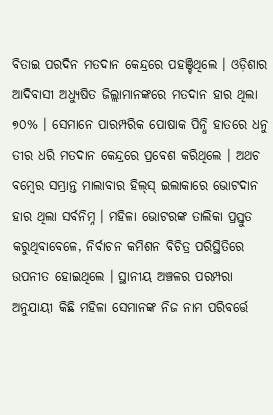ବିତାଇ ପରଦିନ ମତଦାନ କେନ୍ଦ୍ରରେ ପହଞ୍ଚିଥିଲେ । ଓଡ଼ିଶାର ଆଦିବାସୀ ଅଧ୍ୟୁଷିତ ଜିଲ୍ଲାମାନଙ୍କରେ ମତଦାନ ହାର ଥିଲା ୭୦% । ସେମାନେ ପାରମ୍ପରିକ ପୋଷାକ ପିନ୍ଧି ହାତରେ ଧନୁ ତୀର ଧରି ମତଦାନ କେନ୍ଦ୍ରରେ ପ୍ରବେଶ କରିଥିଲେ । ଅଥଚ ବମ୍ବେର ସମ୍ଭ୍ରାନ୍ତ ମାଲାବାର ହିଲ୍‌ସ୍‌ ଇଲାକାରେ ଭୋଟଦାନ ହାର ଥିଲା ସର୍ବନିମ୍ନ । ମହିଳା ଭୋଟରଙ୍କ ତାଲିକା ପ୍ରସ୍ତୁତ କରୁଥିବାବେଳେ, ନିର୍ବାଚନ କମିଶନ ବିଚିତ୍ର ପରିସ୍ଥିତିରେ ଉପନୀତ ହୋଇଥିଲେ । ସ୍ଥାନୀୟ ଅଞ୍ଚଳର ପରମ୍ପରା ଅନୁଯାୟୀ କିଛି ମହିଳା ସେମାନଙ୍କ ନିଜ ନାମ ପରିବର୍ତ୍ତେ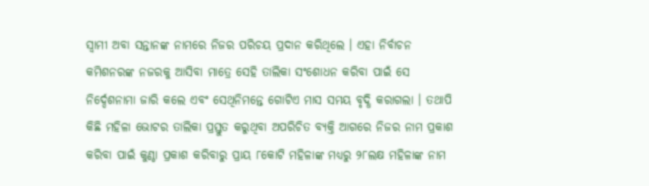ସ୍ୱାମୀ ଅବା ସନ୍ତାନଙ୍କ ନାମରେ ନିଜର ପରିଚୟ ପ୍ରଦାନ କରିଥିଲେ । ଏହା ନିର୍ବାଚନ କମିଶନରଙ୍କ ନଜରକୁ ଆସିବା ମାତ୍ରେ ସେହି ତାଲିକା ସଂଶୋଧନ କରିବା ପାଇଁ ସେ ନିର୍ଦ୍ଦେଶନାମା ଜାରି କଲେ ଏବଂ ସେଥିନିମନ୍ତେ ଗୋଟିଏ ମାସ ସମୟ ବୃଦ୍ଧି କରାଗଲା । ତଥାପି କିଛି ମହିଳା ଭୋଟର ତାଲିକା ପ୍ରସ୍ତୁତ କରୁଥିବା ଅପରିଚିତ ବ୍ୟକ୍ତି ଆଗରେ ନିଜର ନାମ ପ୍ରକାଶ କରିବା ପାଇଁ କୁଣ୍ଠା ପ୍ରକାଶ କରିବାରୁ ପ୍ରାୟ ୮କୋଟି ମହିଳାଙ୍କ ମଧ୍ୟରୁ ୨୮ଲକ୍ଷ ମହିଳାଙ୍କ ନାମ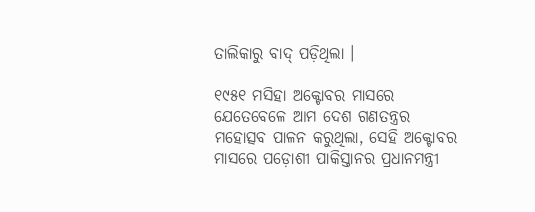ତାଲିକାରୁ ବାଦ୍‌ ପଡ଼ିଥିଲା ।

୧୯୫୧ ମସିହା ଅକ୍ଟୋବର ମାସରେ ଯେତେବେଳେ ଆମ ଦେଶ ଗଣତନ୍ତ୍ରର ମହୋତ୍ସବ ପାଳନ କରୁଥିଲା, ସେହି ଅକ୍ଟୋବର ମାସରେ ପଡ଼ୋଶୀ ପାକିସ୍ତାନର ପ୍ରଧାନମନ୍ତ୍ରୀ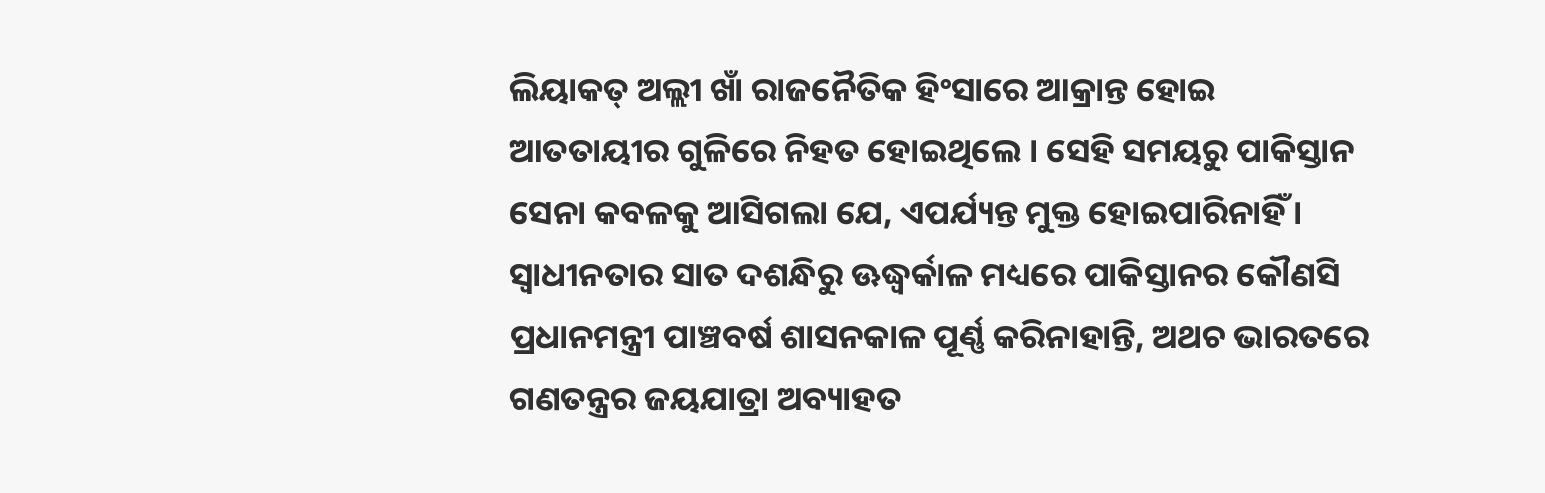ଲିୟାକତ୍‌ ଅଲ୍ଲୀ ଖାଁ ରାଜନୈତିକ ହିଂସାରେ ଆକ୍ରାନ୍ତ ହୋଇ ଆତତାୟୀର ଗୁଳିରେ ନିହତ ହୋଇଥିଲେ । ସେହି ସମୟରୁ ପାକିସ୍ତାନ ସେନା କବଳକୁ ଆସିଗଲା ଯେ, ଏପର୍ଯ୍ୟନ୍ତ ମୁକ୍ତ ହୋଇପାରିନାହିଁ । ସ୍ୱାଧୀନତାର ସାତ ଦଶନ୍ଧିରୁ ଊଦ୍ଧ୍ୱର୍କାଳ ମଧ୍ୟରେ ପାକିସ୍ତାନର କୌଣସି ପ୍ରଧାନମନ୍ତ୍ରୀ ପାଞ୍ଚବର୍ଷ ଶାସନକାଳ ପୂର୍ଣ୍ଣ କରିନାହାନ୍ତି, ଅଥଚ ଭାରତରେ ଗଣତନ୍ତ୍ରର ଜୟଯାତ୍ରା ଅବ୍ୟାହତ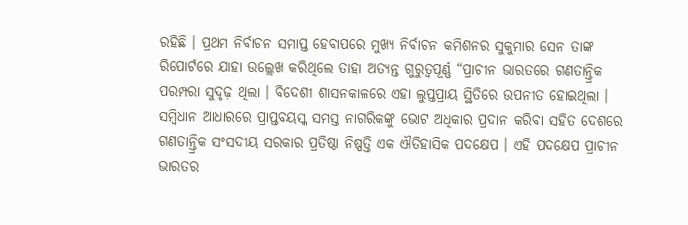ରହିଛି । ପ୍ରଥମ ନିର୍ବାଚନ ସମାପ୍ତ ହେବାପରେ ମୁଖ୍ୟ ନିର୍ବାଚନ କମିଶନର ସୁକୁମାର ସେନ ତାଙ୍କ ରିପୋର୍ଟରେ ଯାହା ଉଲ୍ଲେଖ କରିଥିଲେ ତାହା ଅତ୍ୟନ୍ତ ଗୁରୁତ୍ୱପୂର୍ଣ୍ଣ “ପ୍ରାଚୀନ ଭାରତରେ ଗଣତାନ୍ତ୍ରିକ ପରମ୍ପରା ସୁଦୃଢ଼ ଥିଲା । ବିଦେଶୀ ଶାସନକାଳରେ ଏହା ଲୁପ୍ତପ୍ରାୟ ସ୍ଥିତିରେ ଉପନୀତ ହୋଇଥିଲା । ସମ୍ବିଧାନ ଆଧାରରେ ପ୍ରାପ୍ତବୟସ୍କ ସମସ୍ତ ନାଗରିକଙ୍କୁ ଭୋଟ ଅଧିକାର ପ୍ରଦାନ କରିବା ସହିତ ଦେଶରେ ଗଣତାନ୍ତ୍ରିକ ସଂସଦୀୟ ସରକାର ପ୍ରତିଷ୍ଠା ନିଷ୍ପତ୍ତି ଏକ ଐତିହାସିକ ପଦକ୍ଷେପ । ଏହି ପଦକ୍ଷେପ ପ୍ରାଚୀନ ଭାରତର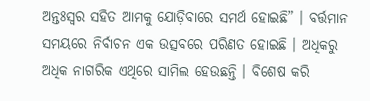ଅନ୍ତଃସ୍ୱର ସହିତ ଆମକୁ ଯୋଡ଼ିବାରେ ସମର୍ଥ ହୋଇଛି” । ବର୍ତ୍ତମାନ ସମୟରେ ନିର୍ବାଚନ ଏକ ଉତ୍ସବରେ ପରିଣତ ହୋଇଛି । ଅଧିକରୁ ଅଧିକ ନାଗରିକ ଏଥିରେ ସାମିଲ ହେଉଛନ୍ତି । ବିଶେଷ କରି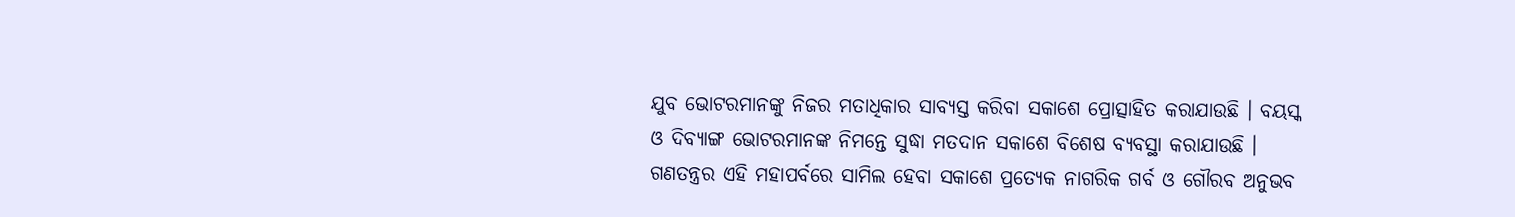ଯୁବ ଭୋଟରମାନଙ୍କୁ ନିଜର ମତାଧିକାର ସାବ୍ୟସ୍ତ କରିବା ସକାଶେ ପ୍ରୋତ୍ସାହିତ କରାଯାଉଛି । ବୟସ୍କ ଓ ଦିବ୍ୟାଙ୍ଗ ଭୋଟରମାନଙ୍କ ନିମନ୍ତେ ସୁଦ୍ଧା ମତଦାନ ସକାଶେ ବିଶେଷ ବ୍ୟବସ୍ଥା କରାଯାଉଛି । ଗଣତନ୍ତ୍ରର ଏହି ମହାପର୍ବରେ ସାମିଲ ହେବା ସକାଶେ ପ୍ରତ୍ୟେକ ନାଗରିକ ଗର୍ବ ଓ ଗୌରବ ଅନୁଭବ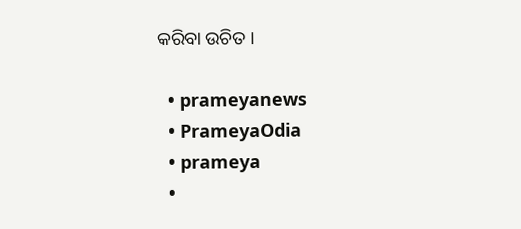କରିବା ଉଚିତ ।

  • prameyanews
  • PrameyaOdia
  • prameya
  •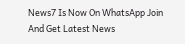News7 Is Now On WhatsApp Join And Get Latest News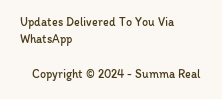Updates Delivered To You Via WhatsApp

    Copyright © 2024 - Summa Real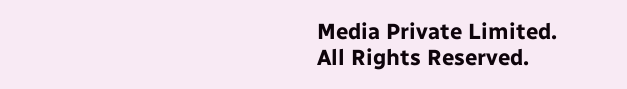Media Private Limited. All Rights Reserved.